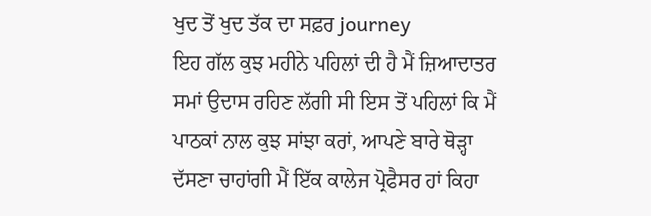ਖੁਦ ਤੋਂ ਖੁਦ ਤੱਕ ਦਾ ਸਫ਼ਰ journey
ਇਹ ਗੱਲ ਕੁਝ ਮਹੀਨੇ ਪਹਿਲਾਂ ਦੀ ਹੈ ਮੈਂ ਜ਼ਿਆਦਾਤਰ ਸਮਾਂ ਉਦਾਸ ਰਹਿਣ ਲੱਗੀ ਸੀ ਇਸ ਤੋਂ ਪਹਿਲਾਂ ਕਿ ਮੈਂ ਪਾਠਕਾਂ ਨਾਲ ਕੁਝ ਸਾਂਝਾ ਕਰਾਂ, ਆਪਣੇ ਬਾਰੇ ਥੋੜ੍ਹਾ ਦੱਸਣਾ ਚਾਹਾਂਗੀ ਮੈਂ ਇੱਕ ਕਾਲੇਜ ਪ੍ਰੋਫੈਸਰ ਹਾਂ ਕਿਹਾ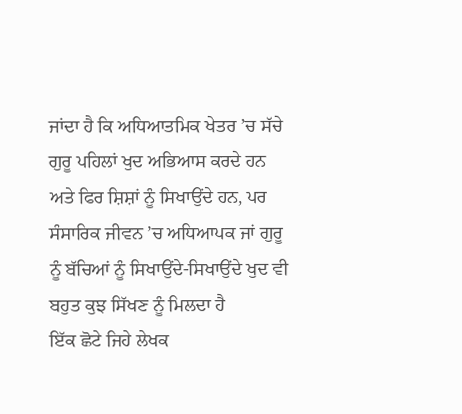ਜਾਂਦਾ ਹੈ ਕਿ ਅਧਿਆਤਮਿਕ ਖੇਤਰ ’ਚ ਸੱਚੇ ਗੁਰੂ ਪਹਿਲਾਂ ਖੁਦ ਅਭਿਆਸ ਕਰਦੇ ਹਨ ਅਤੇ ਫਿਰ ਸ਼ਿਸ਼ਾਂ ਨੂੰ ਸਿਖਾਉਂਦੇ ਹਨ, ਪਰ ਸੰਸਾਰਿਕ ਜੀਵਨ ’ਚ ਅਧਿਆਪਕ ਜਾਂ ਗੁਰੂ ਨੂੰ ਬੱਚਿਆਂ ਨੂੰ ਸਿਖਾਉਂਦੇ-ਸਿਖਾਉਂਦੇ ਖੁਦ ਵੀ ਬਹੁਤ ਕੁਝ ਸਿੱਖਣ ਨੂੰ ਮਿਲਦਾ ਹੈ
ਇੱਕ ਛੋਟੇ ਜਿਹੇ ਲੇਖਕ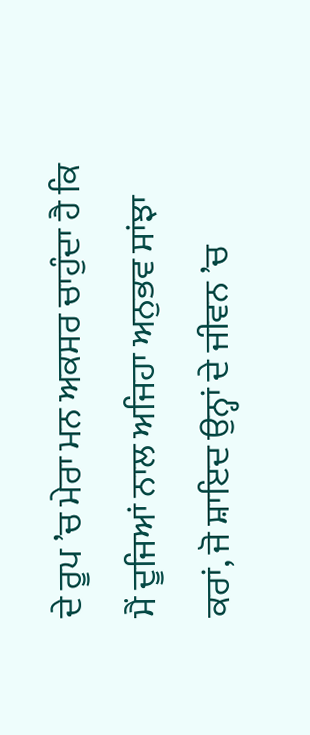ਦੇ ਰੂਪ ’ਚ ਮੇਰਾ ਮਨ ਅਕਸਰ ਚਾਹੁੰਦਾ ਹੈ ਕਿ ਮੈਂ ਦੂਜਿਆਂ ਨਾਲ ਅਜਿਹਾ ਅਨੁਭਵ ਸਾਂਝਾ ਕਰਾਂ, ਜੋ ਸ਼ਾਇਦ ਉਨ੍ਹਾਂ ਦੇ ਜੀਵਨ ’ਚ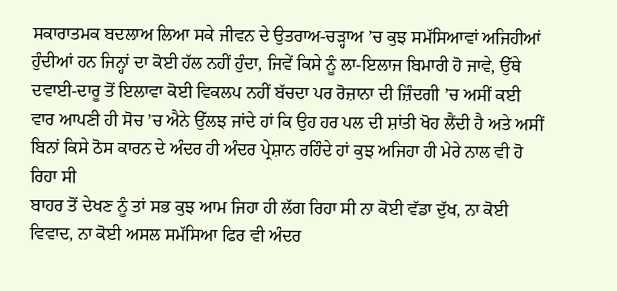ਸਕਾਰਾਤਮਕ ਬਦਲਾਅ ਲਿਆ ਸਕੇ ਜੀਵਨ ਦੇ ਉਤਰਾਅ-ਚੜ੍ਹਾਅ ’ਚ ਕੁਝ ਸਮੱਸਿਆਵਾਂ ਅਜਿਹੀਆਂ ਹੁੰਦੀਆਂ ਹਨ ਜਿਨ੍ਹਾਂ ਦਾ ਕੋਈ ਹੱਲ ਨਹੀਂ ਹੁੰਦਾ, ਜਿਵੇਂ ਕਿਸੇ ਨੂੰ ਲਾ-ਇਲਾਜ ਬਿਮਾਰੀ ਹੋ ਜਾਵੇ, ਉੱਥੇ ਦਵਾਈ-ਦਾਰੂ ਤੋਂ ਇਲਾਵਾ ਕੋਈ ਵਿਕਲਪ ਨਹੀਂ ਬੱਚਦਾ ਪਰ ਰੋਜ਼ਾਨਾ ਦੀ ਜ਼ਿੰਦਗੀ ’ਚ ਅਸੀਂ ਕਈ ਵਾਰ ਆਪਣੀ ਹੀ ਸੋਚ ’ਚ ਐਨੇ ਉੱਲਝ ਜਾਂਦੇ ਹਾਂ ਕਿ ਉਹ ਹਰ ਪਲ ਦੀ ਸ਼ਾਂਤੀ ਖੋਹ ਲੈਂਦੀ ਹੈ ਅਤੇ ਅਸੀਂ ਬਿਨਾਂ ਕਿਸੇ ਠੋਸ ਕਾਰਨ ਦੇ ਅੰਦਰ ਹੀ ਅੰਦਰ ਪ੍ਰੇਸ਼ਾਨ ਰਹਿੰਦੇ ਹਾਂ ਕੁਝ ਅਜਿਹਾ ਹੀ ਮੇਰੇ ਨਾਲ ਵੀ ਹੋ ਰਿਹਾ ਸੀ
ਬਾਹਰ ਤੋਂ ਦੇਖਣ ਨੂੰ ਤਾਂ ਸਭ ਕੁਝ ਆਮ ਜਿਹਾ ਹੀ ਲੱਗ ਰਿਹਾ ਸੀ ਨਾ ਕੋਈ ਵੱਡਾ ਦੁੱਖ, ਨਾ ਕੋਈ ਵਿਵਾਦ, ਨਾ ਕੋਈ ਅਸਲ ਸਮੱਸਿਆ ਫਿਰ ਵੀ ਅੰਦਰ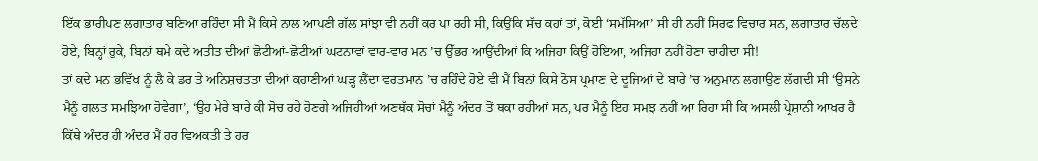ਇੱਕ ਭਾਰੀਪਣ ਲਗਾਤਾਰ ਬਣਿਆ ਰਹਿੰਦਾ ਸੀ ਮੈਂ ਕਿਸੇ ਨਾਲ ਆਪਣੀ ਗੱਲ ਸਾਂਝਾ ਵੀ ਨਹੀਂ ਕਰ ਪਾ ਰਹੀ ਸੀ, ਕਿਉਂਕਿ ਸੱਚ ਕਹਾਂ ਤਾਂ, ਕੋਈ ‘ਸਮੱਸਿਆ’ ਸੀ ਹੀ ਨਹੀਂ ਸਿਰਫ ਵਿਚਾਰ ਸਨ, ਲਗਾਤਾਰ ਚੱਲਦੇ ਹੋਏ, ਬਿਨ੍ਹਾਂ ਰੁਕੇ, ਬਿਨਾਂ ਥਮੇ ਕਦੇ ਅਤੀਤ ਦੀਆਂ ਛੋਟੀਆਂ-ਛੋਟੀਆਂ ਘਟਨਾਵਾਂ ਵਾਰ-ਵਾਰ ਮਨ ’ਚ ਉੱਭਰ ਆਉਂਦੀਆਂ ਕਿ ਅਜਿਹਾ ਕਿਉਂ ਹੋਇਆ, ਅਜਿਹਾ ਨਹੀਂ ਹੋਣਾ ਚਾਹੀਦਾ ਸੀ!
ਤਾਂ ਕਦੇ ਮਨ ਭਵਿੱਖ ਨੂੰ ਲੈ ਕੇ ਡਰ ਤੇ ਅਨਿਸ਼ਚਤਤਾ ਦੀਆਂ ਕਹਾਣੀਆਂ ਘੜ੍ਹ ਲੈਂਦਾ ਵਰਤਮਾਨ ’ਚ ਰਹਿੰਦੇ ਹੋਏ ਵੀ ਮੈਂ ਬਿਨਾਂ ਕਿਸੇ ਠੋਸ ਪ੍ਰਮਾਣ ਦੇ ਦੂਜਿਆਂ ਦੇ ਬਾਰੇ ’ਚ ਅਨੁਮਾਨ ਲਗਾਉਣ ਲੱਗਦੀ ਸੀ ‘ਉਸਨੇ ਮੈਨੂੰ ਗਲਤ ਸਮਝਿਆ ਹੋਵੇਗਾ’, ‘ਉਹ ਮੇਰੇ ਬਾਰੇ ਕੀ ਸੋਚ ਰਹੇ ਹੋਣਗੇ ਅਜਿਹੀਆਂ ਅਣਥੱਕ ਸੋਚਾਂ ਮੈਨੂੰ ਅੰਦਰ ਤੋਂ ਥਕਾ ਰਹੀਆਂ ਸਨ, ਪਰ ਮੈਨੂੰ ਇਹ ਸਮਝ ਨਹੀਂ ਆ ਰਿਹਾ ਸੀ ਕਿ ਅਸਲੀ ਪ੍ਰੇਸ਼ਾਨੀ ਆਖਰ ਹੈ ਕਿੱਥੇ ਅੰਦਰ ਹੀ ਅੰਦਰ ਮੈਂ ਹਰ ਵਿਅਕਤੀ ਤੇ ਹਰ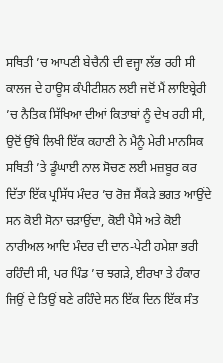ਸਥਿਤੀ ’ਚ ਆਪਣੀ ਬੇਚੈਨੀ ਦੀ ਵਜ੍ਹਾ ਲੱਭ ਰਹੀ ਸੀ ਕਾਲਜ ਦੇ ਹਾਊਸ ਕੰਪੀਟੀਸ਼ਨ ਲਈ ਜਦੋਂ ਮੈਂ ਲਾਇਬ੍ਰੇਰੀ ’ਚ ਨੈਤਿਕ ਸਿੱਖਿਆ ਦੀਆਂ ਕਿਤਾਬਾਂ ਨੂੰ ਦੇਖ ਰਹੀ ਸੀ,
ਉਦੋਂ ਉੱਥੇ ਲਿਖੀ ਇੱਕ ਕਹਾਣੀ ਨੇ ਮੈਨੂੰ ਮੇਰੀ ਮਾਨਸਿਕ ਸਥਿਤੀ ’ਤੇ ਡੂੰਘਾਈ ਨਾਲ ਸੋਚਣ ਲਈ ਮਜ਼ਬੂਰ ਕਰ ਦਿੱਤਾ ਇੱਕ ਪ੍ਰਸਿੱਧ ਮੰਦਰ ’ਚ ਰੋਜ਼ ਸੈਂਕੜੇ ਭਗਤ ਆਉਂਦੇ ਸਨ ਕੋਈ ਸੋਨਾ ਚੜਾਉਂਦਾ, ਕੋਈ ਪੈਸੇ ਅਤੇ ਕੋਈ ਨਾਰੀਅਲ ਆਦਿ ਮੰਦਰ ਦੀ ਦਾਨ-ਪੇਟੀ ਹਮੇਸ਼ਾ ਭਰੀ ਰਹਿੰਦੀ ਸੀ, ਪਰ ਪਿੰਡ ’ਚ ਝਗੜੇ, ਈਰਖਾ ਤੇ ਹੰਕਾਰ ਜਿਉਂ ਦੇ ਤਿਉਂ ਬਣੇ ਰਹਿੰਦੇ ਸਨ ਇੱਕ ਦਿਨ ਇੱਕ ਸੰਤ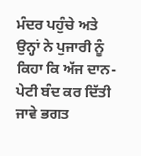ਮੰਦਰ ਪਹੁੰਚੇ ਅਤੇ ਉਨ੍ਹਾਂ ਨੇ ਪੁਜਾਰੀ ਨੂੰ ਕਿਹਾ ਕਿ ਅੱਜ ਦਾਨ-ਪੇਟੀ ਬੰਦ ਕਰ ਦਿੱਤੀ ਜਾਵੇ ਭਗਤ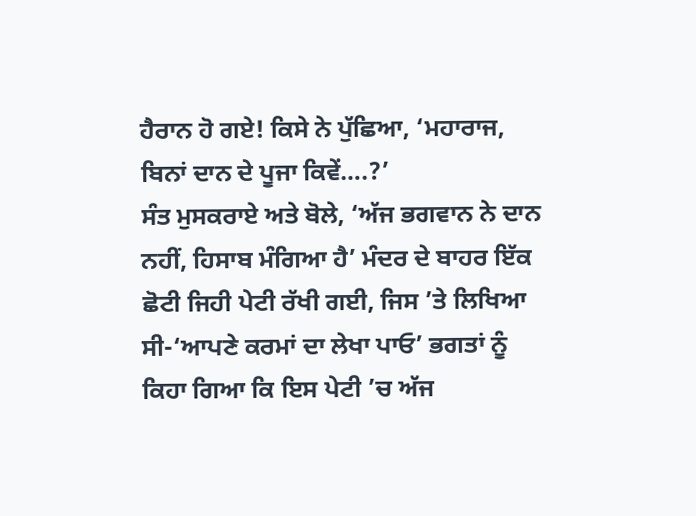ਹੈਰਾਨ ਹੋ ਗਏ! ਕਿਸੇ ਨੇ ਪੁੱਛਿਆ, ‘ਮਹਾਰਾਜ, ਬਿਨਾਂ ਦਾਨ ਦੇ ਪੂਜਾ ਕਿਵੇਂ….?’
ਸੰਤ ਮੁਸਕਰਾਏ ਅਤੇ ਬੋਲੇ, ‘ਅੱਜ ਭਗਵਾਨ ਨੇ ਦਾਨ ਨਹੀਂ, ਹਿਸਾਬ ਮੰਗਿਆ ਹੈ’ ਮੰਦਰ ਦੇ ਬਾਹਰ ਇੱਕ ਛੋਟੀ ਜਿਹੀ ਪੇਟੀ ਰੱਖੀ ਗਈ, ਜਿਸ ’ਤੇ ਲਿਖਿਆ ਸੀ-‘ਆਪਣੇ ਕਰਮਾਂ ਦਾ ਲੇਖਾ ਪਾਓ’ ਭਗਤਾਂ ਨੂੰ ਕਿਹਾ ਗਿਆ ਕਿ ਇਸ ਪੇਟੀ ’ਚ ਅੱਜ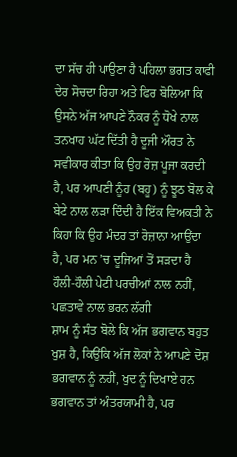ਦਾ ਸੱਚ ਹੀ ਪਾਉਣਾ ਹੈ ਪਹਿਲਾ ਭਗਤ ਕਾਫੀ ਦੇਰ ਸੋਚਦਾ ਰਿਹਾ ਅਤੇ ਫਿਰ ਬੋਲਿਆ ਕਿ ਉਸਨੇ ਅੱਜ ਆਪਣੇ ਨੌਕਰ ਨੂੰ ਧੋਖੇ ਨਾਲ ਤਨਖਾਹ ਘੱਟ ਦਿੱਤੀ ਹੈ ਦੂਜੀ ਔਰਤ ਨੇ ਸਵੀਕਾਰ ਕੀਤਾ ਕਿ ਉਹ ਰੋਜ਼ ਪੂਜਾ ਕਰਦੀ ਹੈ, ਪਰ ਆਪਣੀ ਨੂੰਹ (ਬਹੂ) ਨੂੰ ਝੂਠ ਬੋਲ ਕੇ ਬੇਟੇ ਨਾਲ ਲੜਾ ਦਿੰਦੀ ਹੈ ਇੱਕ ਵਿਅਕਤੀ ਨੇ ਕਿਹਾ ਕਿ ਉਹ ਮੰਦਰ ਤਾਂ ਰੋਜ਼ਾਨਾ ਆਉਂਦਾ ਹੈ, ਪਰ ਮਨ ’ਚ ਦੂਜਿਆਂ ਤੋਂ ਸੜਦਾ ਹੈ ਹੌਲੀ-ਹੌਲੀ ਪੇਟੀ ਪਰਚੀਆਂ ਨਾਲ ਨਹੀਂ, ਪਛਤਾਵੇ ਨਾਲ ਭਰਨ ਲੱਗੀ
ਸ਼ਾਮ ਨੂੰ ਸੰਤ ਬੋਲੇ ਕਿ ਅੱਜ ਭਗਵਾਨ ਬਹੁਤ ਖੁਸ਼ ਹੈ, ਕਿਉਂਕਿ ਅੱਜ ਲੋਕਾਂ ਨੇ ਆਪਣੇ ਦੋਸ਼ ਭਗਵਾਨ ਨੂੰ ਨਹੀਂ, ਖੁਦ ਨੂੰ ਦਿਖਾਏ ਹਨ ਭਗਵਾਨ ਤਾਂ ਅੰਤਰਯਾਮੀ ਹੈ, ਪਰ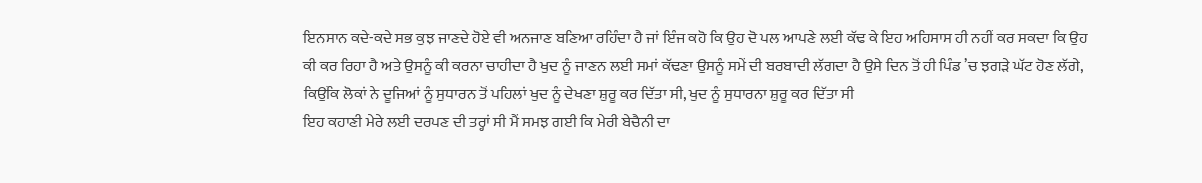ਇਨਸਾਨ ਕਦੇ-ਕਦੇ ਸਭ ਕੁਝ ਜਾਣਦੇ ਹੋਏ ਵੀ ਅਨਜਾਣ ਬਣਿਆ ਰਹਿੰਦਾ ਹੈ ਜਾਂ ਇੰਜ ਕਹੋ ਕਿ ਉਹ ਦੋ ਪਲ ਆਪਣੇ ਲਈ ਕੱਢ ਕੇ ਇਹ ਅਹਿਸਾਸ ਹੀ ਨਹੀਂ ਕਰ ਸਕਦਾ ਕਿ ਉਹ ਕੀ ਕਰ ਰਿਹਾ ਹੈ ਅਤੇ ਉਸਨੂੰ ਕੀ ਕਰਨਾ ਚਾਹੀਦਾ ਹੈ ਖੁਦ ਨੂੰ ਜਾਣਨ ਲਈ ਸਮਾਂ ਕੱਢਣਾ ਉਸਨੂੰ ਸਮੇਂ ਦੀ ਬਰਬਾਦੀ ਲੱਗਦਾ ਹੈ ਉਸੇ ਦਿਨ ਤੋਂ ਹੀ ਪਿੰਡ ’ਚ ਝਗੜੇ ਘੱਟ ਹੋਣ ਲੱਗੇ, ਕਿਉਂਕਿ ਲੋਕਾਂ ਨੇ ਦੂਜਿਆਂ ਨੂੰ ਸੁਧਾਰਨ ਤੋਂ ਪਹਿਲਾਂ ਖੁਦ ਨੂੰ ਦੇਖਣਾ ਸ਼ੁਰੂ ਕਰ ਦਿੱਤਾ ਸੀ, ਖੁਦ ਨੂੰ ਸੁਧਾਰਨਾ ਸ਼ੁਰੂ ਕਰ ਦਿੱਤਾ ਸੀ
ਇਹ ਕਹਾਣੀ ਮੇਰੇ ਲਈ ਦਰਪਣ ਦੀ ਤਰ੍ਹਾਂ ਸੀ ਮੈਂ ਸਮਝ ਗਈ ਕਿ ਮੇਰੀ ਬੇਚੈਨੀ ਦਾ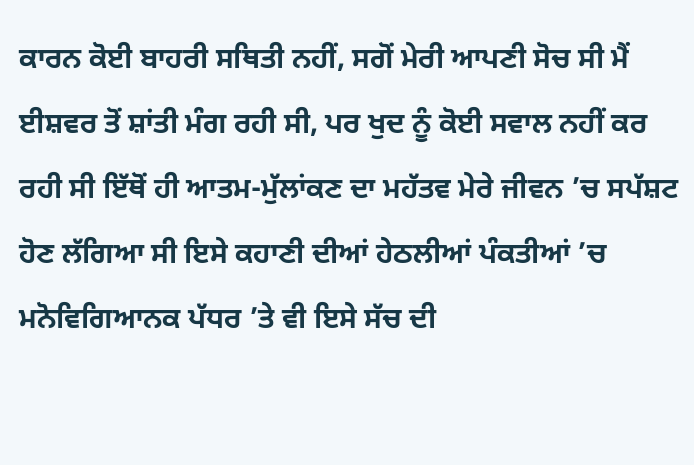ਕਾਰਨ ਕੋਈ ਬਾਹਰੀ ਸਥਿਤੀ ਨਹੀਂ, ਸਗੋਂ ਮੇਰੀ ਆਪਣੀ ਸੋਚ ਸੀ ਮੈਂ ਈਸ਼ਵਰ ਤੋਂ ਸ਼ਾਂਤੀ ਮੰਗ ਰਹੀ ਸੀ, ਪਰ ਖੁਦ ਨੂੰ ਕੋਈ ਸਵਾਲ ਨਹੀਂ ਕਰ ਰਹੀ ਸੀ ਇੱਥੋਂ ਹੀ ਆਤਮ-ਮੁੱਲਾਂਕਣ ਦਾ ਮਹੱਤਵ ਮੇਰੇ ਜੀਵਨ ’ਚ ਸਪੱਸ਼ਟ ਹੋਣ ਲੱਗਿਆ ਸੀ ਇਸੇ ਕਹਾਣੀ ਦੀਆਂ ਹੇਠਲੀਆਂ ਪੰਕਤੀਆਂ ’ਚ ਮਨੋਵਿਗਿਆਨਕ ਪੱਧਰ ’ਤੇ ਵੀ ਇਸੇ ਸੱਚ ਦੀ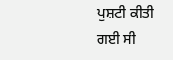ਪੁਸ਼ਟੀ ਕੀਤੀ ਗਈ ਸੀ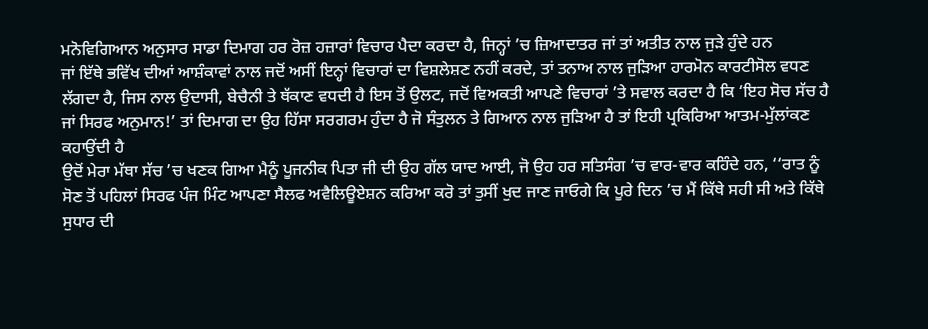ਮਨੋਵਿਗਿਆਨ ਅਨੁਸਾਰ ਸਾਡਾ ਦਿਮਾਗ ਹਰ ਰੋਜ਼ ਹਜ਼ਾਰਾਂ ਵਿਚਾਰ ਪੈਦਾ ਕਰਦਾ ਹੈ, ਜਿਨ੍ਹਾਂ ’ਚ ਜ਼ਿਆਦਾਤਰ ਜਾਂ ਤਾਂ ਅਤੀਤ ਨਾਲ ਜੁੜੇ ਹੁੰਦੇ ਹਨ
ਜਾਂ ਇੱਥੇ ਭਵਿੱਖ ਦੀਆਂ ਆਸ਼ੰਕਾਵਾਂ ਨਾਲ ਜਦੋਂ ਅਸੀਂ ਇਨ੍ਹਾਂ ਵਿਚਾਰਾਂ ਦਾ ਵਿਸ਼ਲੇਸ਼ਣ ਨਹੀਂ ਕਰਦੇ, ਤਾਂ ਤਨਾਅ ਨਾਲ ਜੁੜਿਆ ਹਾਰਮੋਨ ਕਾਰਟੀਸੋਲ ਵਧਣ ਲੱਗਦਾ ਹੈ, ਜਿਸ ਨਾਲ ਉਦਾਸੀ, ਬੇਚੈਨੀ ਤੇ ਥੱਕਾਣ ਵਧਦੀ ਹੈ ਇਸ ਤੋਂ ਉਲਟ, ਜਦੋਂ ਵਿਅਕਤੀ ਆਪਣੇ ਵਿਚਾਰਾਂ ’ਤੇ ਸਵਾਲ ਕਰਦਾ ਹੈ ਕਿ ‘ਇਹ ਸੋਚ ਸੱਚ ਹੈ ਜਾਂ ਸਿਰਫ ਅਨੁਮਾਨ!’ ਤਾਂ ਦਿਮਾਗ ਦਾ ਉਹ ਹਿੱਸਾ ਸਰਗਰਮ ਹੁੰਦਾ ਹੈ ਜੋ ਸੰਤੁਲਨ ਤੇ ਗਿਆਨ ਨਾਲ ਜੁੜਿਆ ਹੈ ਤਾਂ ਇਹੀ ਪ੍ਰਕਿਰਿਆ ਆਤਮ-ਮੁੱਲਾਂਕਣ ਕਹਾਉਂਦੀ ਹੈ
ਉਦੋਂ ਮੇਰਾ ਮੱਥਾ ਸੱਚ ’ਚ ਖਣਕ ਗਿਆ ਮੈਨੂੰ ਪੂਜਨੀਕ ਪਿਤਾ ਜੀ ਦੀ ਉਹ ਗੱਲ ਯਾਦ ਆਈ, ਜੋ ਉਹ ਹਰ ਸਤਿਸੰਗ ’ਚ ਵਾਰ-ਵਾਰ ਕਹਿੰਦੇ ਹਨ, ‘‘ਰਾਤ ਨੂੰ ਸੋਣ ਤੋਂ ਪਹਿਲਾਂ ਸਿਰਫ ਪੰਜ ਮਿੰਟ ਆਪਣਾ ਸੈਲਫ ਅਵੈਲਿਊਏਸ਼ਨ ਕਰਿਆ ਕਰੋ ਤਾਂ ਤੁਸੀਂ ਖੁਦ ਜਾਣ ਜਾਓਗੇ ਕਿ ਪੂਰੇ ਦਿਨ ’ਚ ਮੈਂ ਕਿੱਥੇ ਸਹੀ ਸੀ ਅਤੇ ਕਿੱਥੇ ਸੁਧਾਰ ਦੀ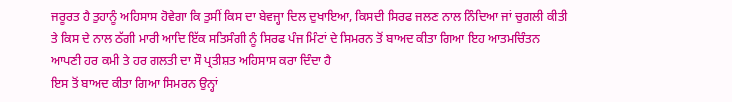ਜਰੂਰਤ ਹੈ ਤੁਹਾਨੂੰ ਅਹਿਸਾਸ ਹੋਵੇਗਾ ਕਿ ਤੁਸੀਂ ਕਿਸ ਦਾ ਬੇਵਜ੍ਹਾ ਦਿਲ ਦੁਖਾਇਆ, ਕਿਸਦੀ ਸਿਰਫ ਜਲਣ ਨਾਲ ਨਿੰਦਿਆ ਜਾਂ ਚੁਗਲੀ ਕੀਤੀ ਤੇ ਕਿਸ ਦੇ ਨਾਲ ਠੱਗੀ ਮਾਰੀ ਆਦਿ ਇੱਕ ਸਤਿਸੰਗੀ ਨੂੰ ਸਿਰਫ ਪੰਜ ਮਿੰਟਾਂ ਦੇ ਸਿਮਰਨ ਤੋਂ ਬਾਅਦ ਕੀਤਾ ਗਿਆ ਇਹ ਆਤਮਚਿੰਤਨ ਆਪਣੀ ਹਰ ਕਮੀ ਤੇ ਹਰ ਗਲਤੀ ਦਾ ਸੌ ਪ੍ਰਤੀਸ਼ਤ ਅਹਿਸਾਸ ਕਰਾ ਦਿੰਦਾ ਹੈ
ਇਸ ਤੋਂ ਬਾਅਦ ਕੀਤਾ ਗਿਆ ਸਿਮਰਨ ਉਨ੍ਹਾਂ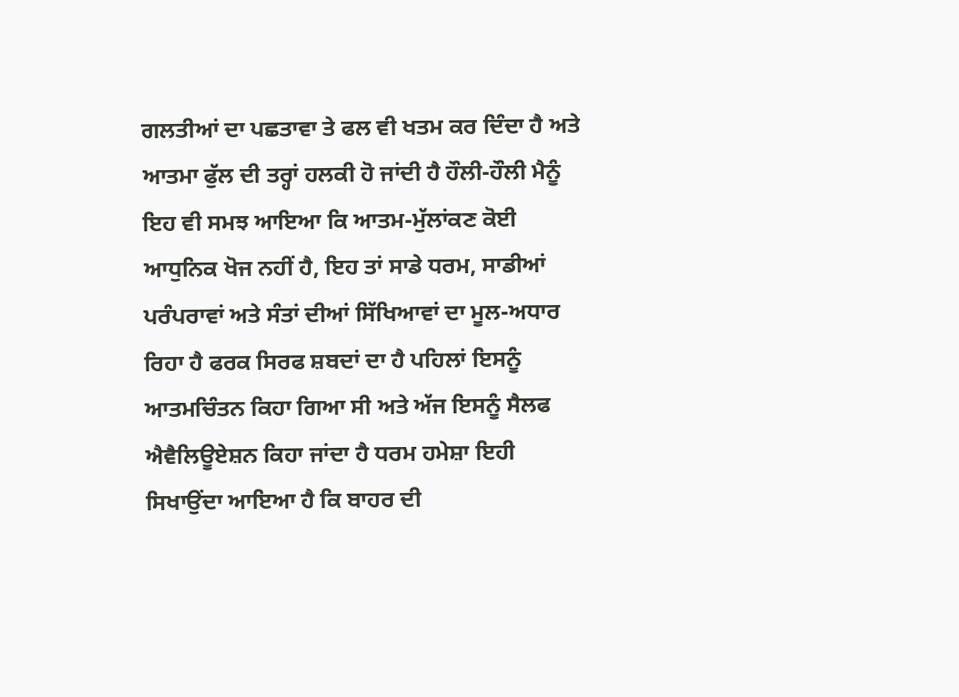ਗਲਤੀਆਂ ਦਾ ਪਛਤਾਵਾ ਤੇ ਫਲ ਵੀ ਖਤਮ ਕਰ ਦਿੰਦਾ ਹੈ ਅਤੇ ਆਤਮਾ ਫੁੱਲ ਦੀ ਤਰ੍ਹਾਂ ਹਲਕੀ ਹੋ ਜਾਂਦੀ ਹੈ ਹੌਲੀ-ਹੌਲੀ ਮੈਨੂੰ ਇਹ ਵੀ ਸਮਝ ਆਇਆ ਕਿ ਆਤਮ-ਮੁੱਲਾਂਕਣ ਕੋਈ ਆਧੁਨਿਕ ਖੋਜ ਨਹੀਂ ਹੈ, ਇਹ ਤਾਂ ਸਾਡੇ ਧਰਮ, ਸਾਡੀਆਂ ਪਰੰਪਰਾਵਾਂ ਅਤੇ ਸੰਤਾਂ ਦੀਆਂ ਸਿੱਖਿਆਵਾਂ ਦਾ ਮੂਲ-ਅਧਾਰ ਰਿਹਾ ਹੈ ਫਰਕ ਸਿਰਫ ਸ਼ਬਦਾਂ ਦਾ ਹੈ ਪਹਿਲਾਂ ਇਸਨੂੰ ਆਤਮਚਿੰਤਨ ਕਿਹਾ ਗਿਆ ਸੀ ਅਤੇ ਅੱਜ ਇਸਨੂੰ ਸੈਲਫ ਐਵੈਲਿਊਏਸ਼ਨ ਕਿਹਾ ਜਾਂਦਾ ਹੈ ਧਰਮ ਹਮੇਸ਼ਾ ਇਹੀ ਸਿਖਾਉਂਦਾ ਆਇਆ ਹੈ ਕਿ ਬਾਹਰ ਦੀ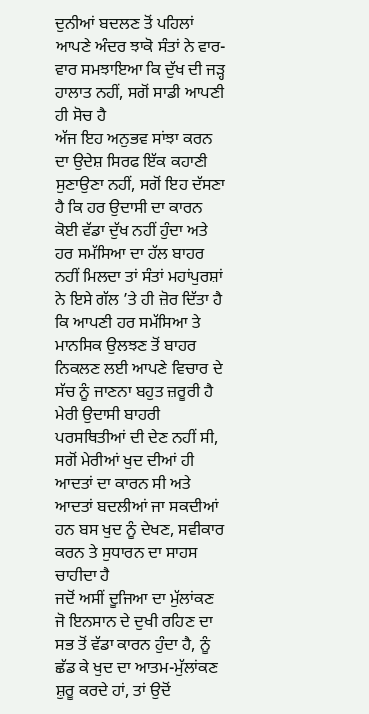ਦੁਨੀਆਂ ਬਦਲਣ ਤੋਂ ਪਹਿਲਾਂ ਆਪਣੇ ਅੰਦਰ ਝਾਕੋ ਸੰਤਾਂ ਨੇ ਵਾਰ-ਵਾਰ ਸਮਝਾਇਆ ਕਿ ਦੁੱਖ ਦੀ ਜੜ੍ਹ ਹਾਲਾਤ ਨਹੀਂ, ਸਗੋਂ ਸਾਡੀ ਆਪਣੀ ਹੀ ਸੋਚ ਹੈ
ਅੱਜ ਇਹ ਅਨੁਭਵ ਸਾਂਝਾ ਕਰਨ ਦਾ ਉਦੇਸ਼ ਸਿਰਫ ਇੱਕ ਕਹਾਣੀ ਸੁਣਾਉਣਾ ਨਹੀਂ, ਸਗੋਂ ਇਹ ਦੱਸਣਾ ਹੈ ਕਿ ਹਰ ਉਦਾਸੀ ਦਾ ਕਾਰਨ ਕੋਈ ਵੱਡਾ ਦੁੱਖ ਨਹੀਂ ਹੁੰਦਾ ਅਤੇ ਹਰ ਸਮੱਸਿਆ ਦਾ ਹੱਲ ਬਾਹਰ ਨਹੀਂ ਮਿਲਦਾ ਤਾਂ ਸੰਤਾਂ ਮਹਾਂਪੁਰਸ਼ਾਂ ਨੇ ਇਸੇ ਗੱਲ ’ਤੇ ਹੀ ਜ਼ੋਰ ਦਿੱਤਾ ਹੈ ਕਿ ਆਪਣੀ ਹਰ ਸਮੱਸਿਆ ਤੇ ਮਾਨਸਿਕ ਉਲਝਣ ਤੋਂ ਬਾਹਰ ਨਿਕਲਣ ਲਈ ਆਪਣੇ ਵਿਚਾਰ ਦੇ ਸੱਚ ਨੂੰ ਜਾਣਨਾ ਬਹੁਤ ਜ਼ਰੂਰੀ ਹੈ ਮੇਰੀ ਉਦਾਸੀ ਬਾਹਰੀ ਪਰਸਥਿਤੀਆਂ ਦੀ ਦੇਣ ਨਹੀਂ ਸੀ, ਸਗੋਂ ਮੇਰੀਆਂ ਖੁਦ ਦੀਆਂ ਹੀ ਆਦਤਾਂ ਦਾ ਕਾਰਨ ਸੀ ਅਤੇ ਆਦਤਾਂ ਬਦਲੀਆਂ ਜਾ ਸਕਦੀਆਂ ਹਨ ਬਸ ਖੁਦ ਨੂੰ ਦੇਖਣ, ਸਵੀਕਾਰ ਕਰਨ ਤੇ ਸੁਧਾਰਨ ਦਾ ਸਾਹਸ ਚਾਹੀਦਾ ਹੈ
ਜਦੋਂ ਅਸੀਂ ਦੂਜਿਆ ਦਾ ਮੁੱਲਾਂਕਣ ਜੋ ਇਨਸਾਨ ਦੇ ਦੁਖੀ ਰਹਿਣ ਦਾ ਸਭ ਤੋਂ ਵੱਡਾ ਕਾਰਨ ਹੁੰਦਾ ਹੈ, ਨੂੰ ਛੱਡ ਕੇ ਖੁਦ ਦਾ ਆਤਮ-ਮੁੱਲਾਂਕਣ ਸ਼ੁਰੂ ਕਰਦੇ ਹਾਂ, ਤਾਂ ਉਦੋਂ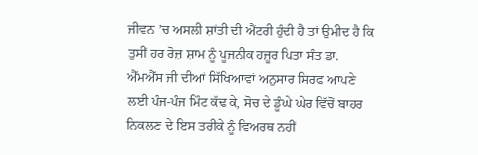ਜੀਵਨ ’ਚ ਅਸਲੀ ਸ਼ਾਂਤੀ ਦੀ ਐਂਟਰੀ ਹੁੰਦੀ ਹੈ ਤਾਂ ਉਮੀਦ ਹੈ ਕਿ ਤੁਸੀਂ ਹਰ ਰੋਜ਼ ਸ਼ਾਮ ਨੂੰ ਪੂਜਨੀਕ ਹਜ਼ੂਰ ਪਿਤਾ ਸੰਤ ਡਾ. ਐੱਮਐੱਸ ਜੀ ਦੀਆਂ ਸਿੱਖਿਆਵਾਂ ਅਨੁਸਾਰ ਸਿਰਫ ਆਪਣੇ ਲਈ ਪੰਜ-ਪੰਜ ਮਿੰਟ ਕੱਢ ਕੇ, ਸੋਚ ਦੇ ਡੂੰਘੇ ਘੇਰ ਵਿੱਚੋਂ ਬਾਹਰ ਨਿਕਲਣ ਦੇ ਇਸ ਤਰੀਕੇ ਨੂੰ ਵਿਅਰਥ ਨਹੀਂ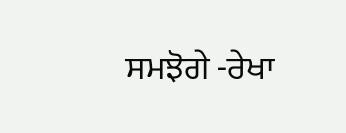ਸਮਝੋਗੇ -ਰੇਖਾ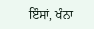ਇੰਸਾਂ, ਖੰਨਾ